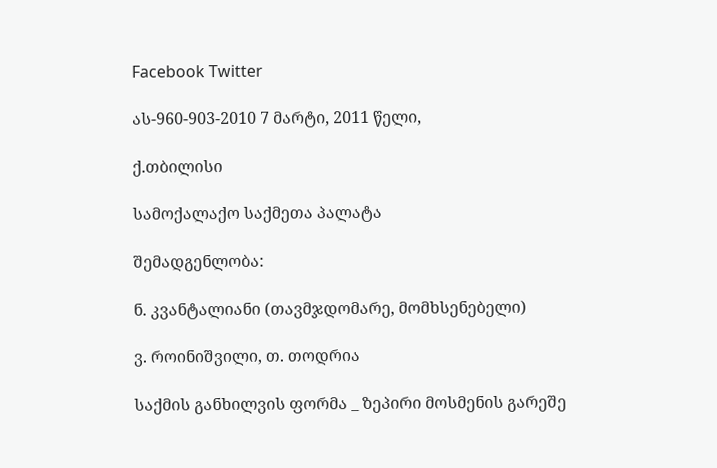Facebook Twitter

ას-960-903-2010 7 მარტი, 2011 წელი,

ქ.თბილისი

სამოქალაქო საქმეთა პალატა

შემადგენლობა:

ნ. კვანტალიანი (თავმჯდომარე, მომხსენებელი)

ვ. როინიშვილი, თ. თოდრია

საქმის განხილვის ფორმა _ ზეპირი მოსმენის გარეშე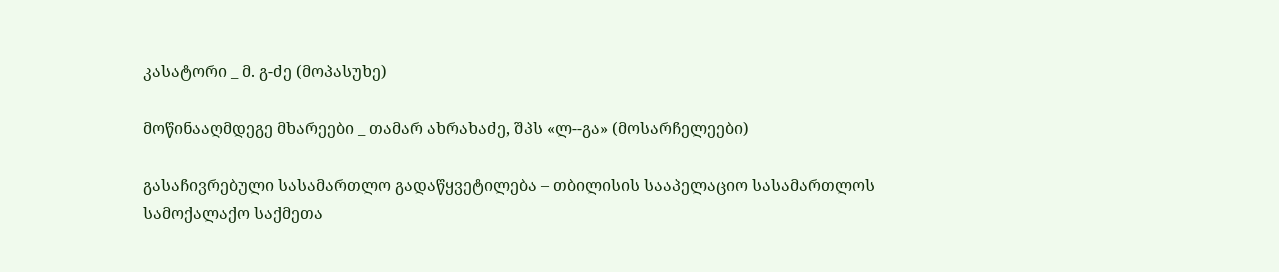კასატორი _ მ. გ-ძე (მოპასუხე)

მოწინააღმდეგე მხარეები _ თამარ ახრახაძე, შპს «ლ--გა» (მოსარჩელეები)

გასაჩივრებული სასამართლო გადაწყვეტილება – თბილისის სააპელაციო სასამართლოს სამოქალაქო საქმეთა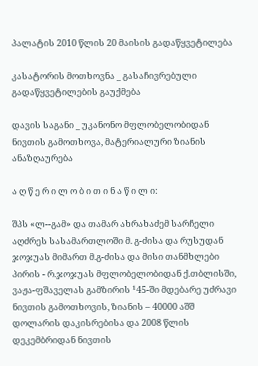პალატის 2010 წლის 20 მაისის გადაწყვეტილება

კასატორის მოთხოვნა _ გასაჩივრებული გადაწყვეტილების გაუქმება

დავის საგანი _ უკანონო მფლობელობიდან ნივთის გამოთხოვა, მატერიალური ზიანის ანაზღაურება

ა ღ წ ე რ ი ლ ო ბ ი თ ი ნ ა წ ი ლ ი:

შპს «ლ--გამ» და თამარ ახრახაძემ სარჩელი აღძრეს სასამართლოში მ. გ-ძისა და რუსუდან ჯოჯუას მიმართ მ.გ-ძისა და მისი თანმხლები პირის - რ.ჯოჯუას მფლობელობიდან ქ.თბლისში, ვაჟა-ფშაველას გამზირის ¹45-ში მდებარე უძრავი ნივთის გამოთხოვის, ზიანის – 40000 აშშ დოლარის დაკისრებისა და 2008 წლის დეკემბრიდან ნივთის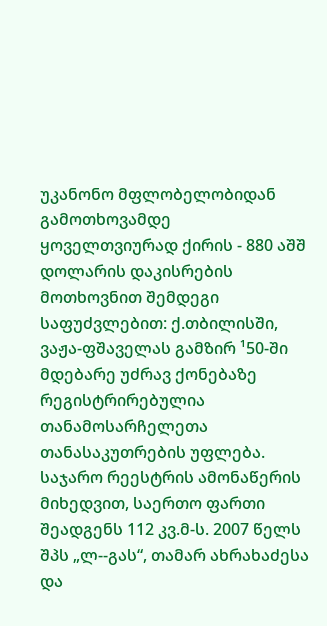უკანონო მფლობელობიდან გამოთხოვამდე ყოველთვიურად ქირის - 880 აშშ დოლარის დაკისრების მოთხოვნით შემდეგი საფუძვლებით: ქ.თბილისში, ვაჟა-ფშაველას გამზირ ¹50-ში მდებარე უძრავ ქონებაზე რეგისტრირებულია თანამოსარჩელეთა თანასაკუთრების უფლება. საჯარო რეესტრის ამონაწერის მიხედვით, საერთო ფართი შეადგენს 112 კვ.მ-ს. 2007 წელს შპს „ლ--გას“, თამარ ახრახაძესა და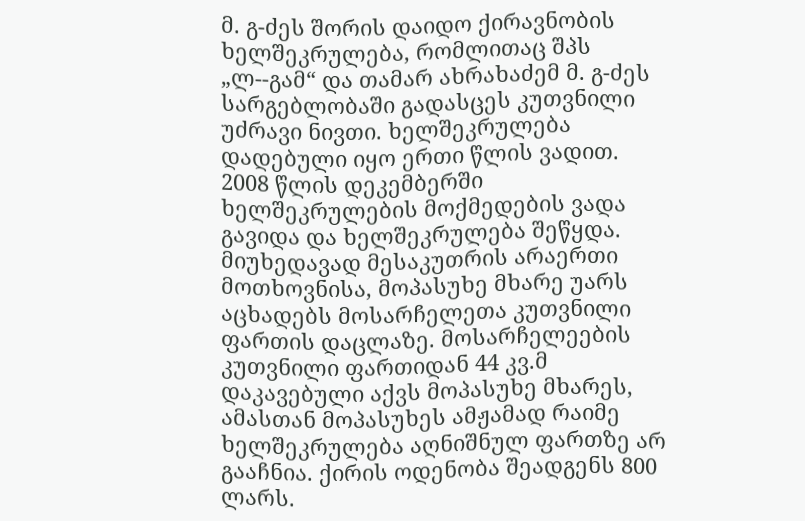მ. გ-ძეს შორის დაიდო ქირავნობის ხელშეკრულება, რომლითაც შპს „ლ--გამ“ და თამარ ახრახაძემ მ. გ-ძეს სარგებლობაში გადასცეს კუთვნილი უძრავი ნივთი. ხელშეკრულება დადებული იყო ერთი წლის ვადით. 2008 წლის დეკემბერში ხელშეკრულების მოქმედების ვადა გავიდა და ხელშეკრულება შეწყდა. მიუხედავად მესაკუთრის არაერთი მოთხოვნისა, მოპასუხე მხარე უარს აცხადებს მოსარჩელეთა კუთვნილი ფართის დაცლაზე. მოსარჩელეების კუთვნილი ფართიდან 44 კვ.მ დაკავებული აქვს მოპასუხე მხარეს, ამასთან მოპასუხეს ამჟამად რაიმე ხელშეკრულება აღნიშნულ ფართზე არ გააჩნია. ქირის ოდენობა შეადგენს 800 ლარს.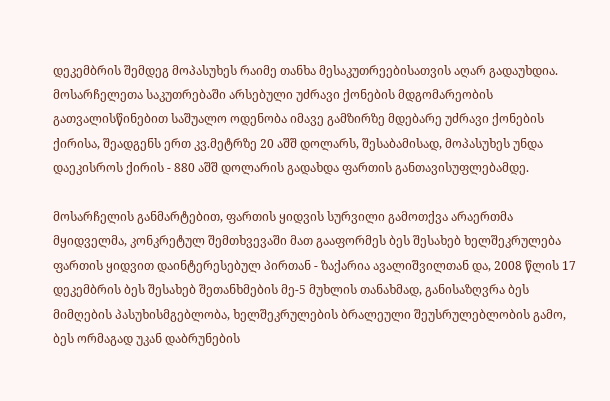დეკემბრის შემდეგ მოპასუხეს რაიმე თანხა მესაკუთრეებისათვის აღარ გადაუხდია. მოსარჩელეთა საკუთრებაში არსებული უძრავი ქონების მდგომარეობის გათვალისწინებით საშუალო ოდენობა იმავე გამზირზე მდებარე უძრავი ქონების ქირისა, შეადგენს ერთ კვ.მეტრზე 20 აშშ დოლარს, შესაბამისად, მოპასუხეს უნდა დაეკისროს ქირის - 880 აშშ დოლარის გადახდა ფართის განთავისუფლებამდე.

მოსარჩელის განმარტებით, ფართის ყიდვის სურვილი გამოთქვა არაერთმა მყიდველმა, კონკრეტულ შემთხვევაში მათ გააფორმეს ბეს შესახებ ხელშეკრულება ფართის ყიდვით დაინტერესებულ პირთან - ზაქარია ავალიშვილთან და, 2008 წლის 17 დეკემბრის ბეს შესახებ შეთანხმების მე-5 მუხლის თანახმად, განისაზღვრა ბეს მიმღების პასუხისმგებლობა, ხელშეკრულების ბრალეული შეუსრულებლობის გამო, ბეს ორმაგად უკან დაბრუნების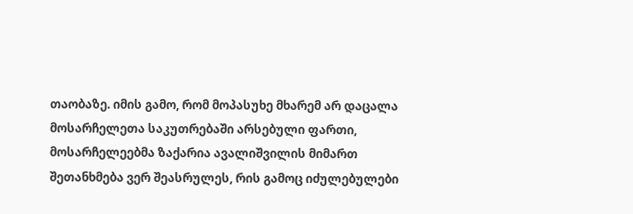თაობაზე. იმის გამო, რომ მოპასუხე მხარემ არ დაცალა მოსარჩელეთა საკუთრებაში არსებული ფართი, მოსარჩელეებმა ზაქარია ავალიშვილის მიმართ შეთანხმება ვერ შეასრულეს, რის გამოც იძულებულები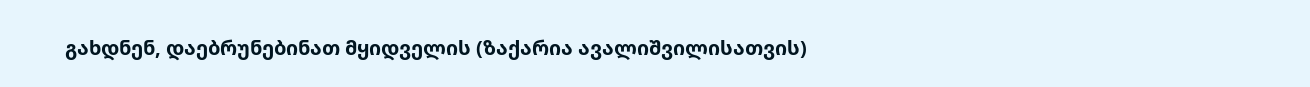გახდნენ, დაებრუნებინათ მყიდველის (ზაქარია ავალიშვილისათვის)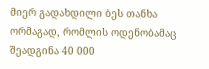მიერ გადახდილი ბეს თანხა ორმაგად, რომლის ოდენობამაც შეადგინა 40 000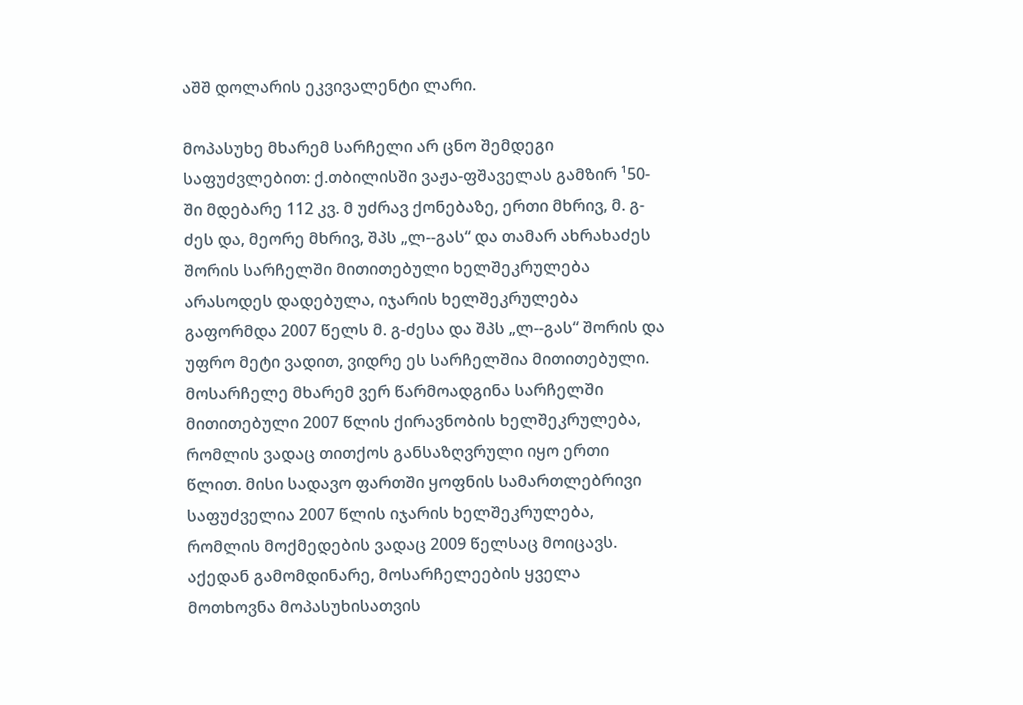აშშ დოლარის ეკვივალენტი ლარი.

მოპასუხე მხარემ სარჩელი არ ცნო შემდეგი საფუძვლებით: ქ.თბილისში ვაჟა-ფშაველას გამზირ ¹50-ში მდებარე 112 კვ. მ უძრავ ქონებაზე, ერთი მხრივ, მ. გ-ძეს და, მეორე მხრივ, შპს „ლ--გას“ და თამარ ახრახაძეს შორის სარჩელში მითითებული ხელშეკრულება არასოდეს დადებულა, იჯარის ხელშეკრულება გაფორმდა 2007 წელს მ. გ-ძესა და შპს „ლ--გას“ შორის და უფრო მეტი ვადით, ვიდრე ეს სარჩელშია მითითებული. მოსარჩელე მხარემ ვერ წარმოადგინა სარჩელში მითითებული 2007 წლის ქირავნობის ხელშეკრულება, რომლის ვადაც თითქოს განსაზღვრული იყო ერთი წლით. მისი სადავო ფართში ყოფნის სამართლებრივი საფუძველია 2007 წლის იჯარის ხელშეკრულება, რომლის მოქმედების ვადაც 2009 წელსაც მოიცავს. აქედან გამომდინარე, მოსარჩელეების ყველა მოთხოვნა მოპასუხისათვის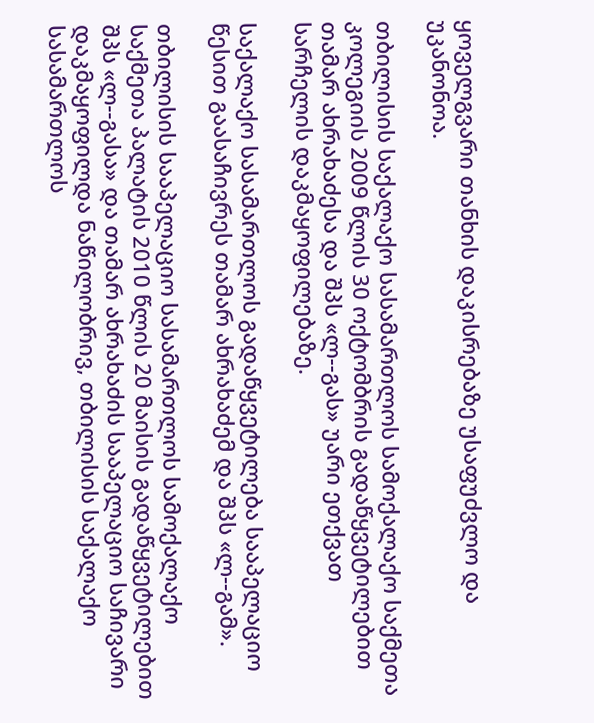ყოველგვარი თანხის დაკისრებაზე უსაფუძვლო და უკანონოა.

თბილისის საქალაქო სასამართლოს სამოქალაქო საქმეთა კოლეგიის 2009 წლის 30 ოქტომბრის გადაწყვეტილებით თამარ ახრახაძესა და შპს «ლ--გას» უარი ეთქვათ სარჩელის დაკმაყოფილებაზე.

საქალაქო სასამართლოს გადაწყვეტილება სააპელაციო წესით გაასაჩივრეს თამარ ახრახაძემ და შპს «ლ--გამ».

თბილისის სააპელაციო სასამართლოს სამოქალაქო საქმეთა პალატის 2010 წლის 20 მაისის გადაწყვეტილებით შპს «ლ--გასა» და თამარ ახრახაძის სააპელაციო საჩივარი დაკმაყოფილდა ნაწილობრივ, თბილისის საქალაქო სასამართლოს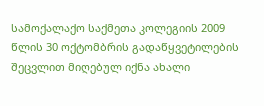სამოქალაქო საქმეთა კოლეგიის 2009 წლის 30 ოქტომბრის გადაწყვეტილების შეცვლით მიღებულ იქნა ახალი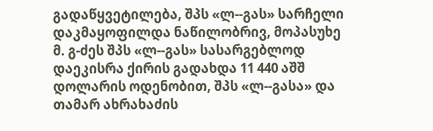გადაწყვეტილება, შპს «ლ--გას» სარჩელი დაკმაყოფილდა ნაწილობრივ, მოპასუხე მ. გ-ძეს შპს «ლ--გას» სასარგებლოდ დაეკისრა ქირის გადახდა 11 440 აშშ დოლარის ოდენობით, შპს «ლ--გასა» და თამარ ახრახაძის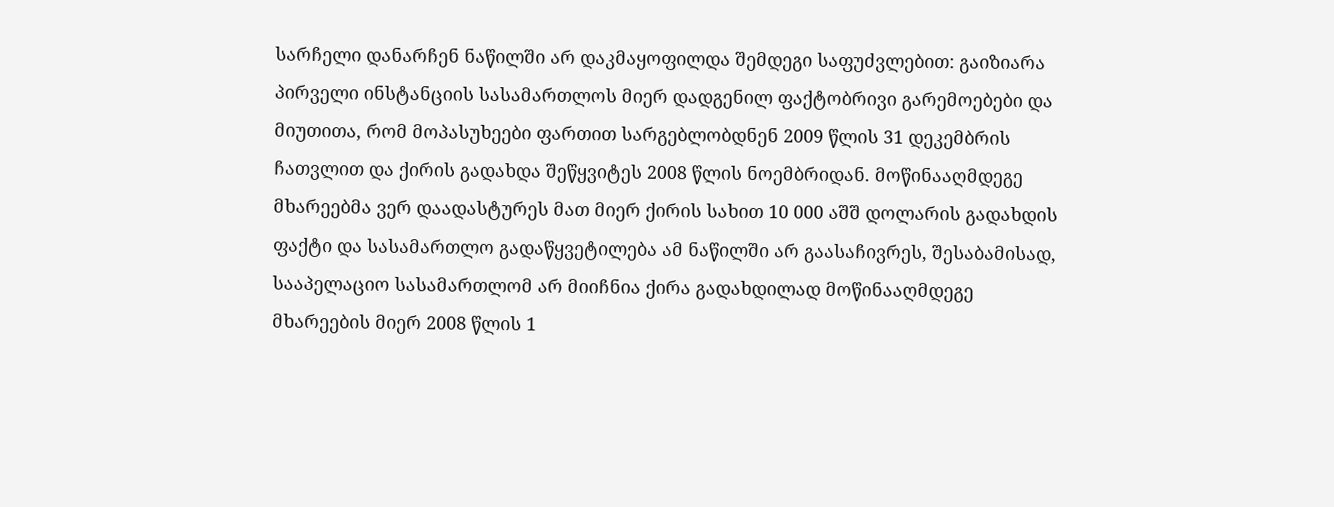სარჩელი დანარჩენ ნაწილში არ დაკმაყოფილდა შემდეგი საფუძვლებით: გაიზიარა პირველი ინსტანციის სასამართლოს მიერ დადგენილ ფაქტობრივი გარემოებები და მიუთითა, რომ მოპასუხეები ფართით სარგებლობდნენ 2009 წლის 31 დეკემბრის ჩათვლით და ქირის გადახდა შეწყვიტეს 2008 წლის ნოემბრიდან. მოწინააღმდეგე მხარეებმა ვერ დაადასტურეს მათ მიერ ქირის სახით 10 000 აშშ დოლარის გადახდის ფაქტი და სასამართლო გადაწყვეტილება ამ ნაწილში არ გაასაჩივრეს, შესაბამისად, სააპელაციო სასამართლომ არ მიიჩნია ქირა გადახდილად მოწინააღმდეგე მხარეების მიერ 2008 წლის 1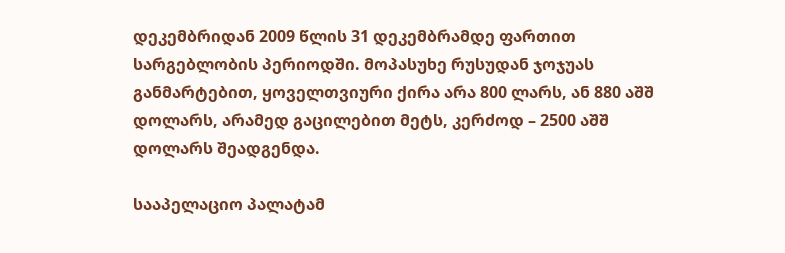დეკემბრიდან 2009 წლის 31 დეკემბრამდე ფართით სარგებლობის პერიოდში. მოპასუხე რუსუდან ჯოჯუას განმარტებით, ყოველთვიური ქირა არა 800 ლარს, ან 880 აშშ დოლარს, არამედ გაცილებით მეტს, კერძოდ – 2500 აშშ დოლარს შეადგენდა.

სააპელაციო პალატამ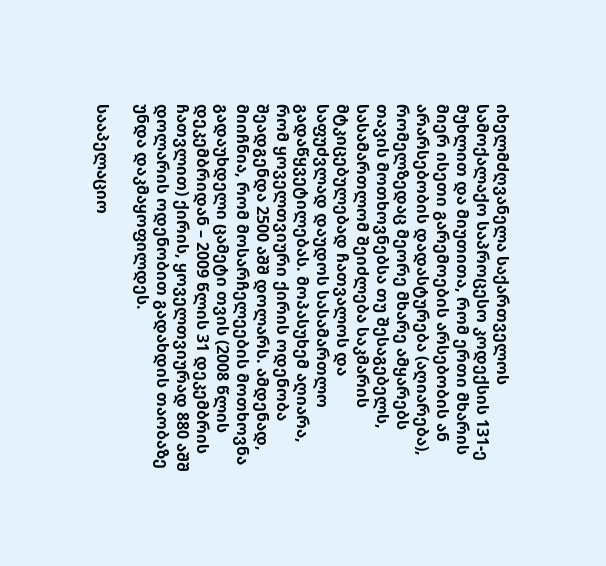იხელმძღვანელა საქართველოს სამოქალაქო საპროცესო კოდექსის 131-ე მუხლით და მიუთითა, რომ ერთი მხარის მიერ ისეთი გარემოების არსებობის ან არარსებობის დადასტურება (აღიარება), რომელზედაც მეორე მხარე ამყარებს თავის მოთხოვნებსა თუ შესაგებელს, სასამართლომ შეიძლება საკმარის მტკიცებულებად ჩათვალოს და საფუძვლად დაუდოს სასამართლო გადაწყვეტილებას. მოპასუხემ აღიარა, რომ ყოველთვიური ქირის ოდენობა შეადგენდა 2500 აშშ დოლარს. ამდენად, მიიჩნია, რომ მოსარჩელეების მოთხოვნა გადაუხდელი ცამეტი თვის (2008 წლის დეკემბრიდან – 2009 წლის 31 დეკემბრის ჩათვლით) ქირის, ყოველთვიურად 880 აშშ დოლარის ოდენობით გადახდის თაობაზე უნდა დაკმაყოფილდეს.

სააპელაციო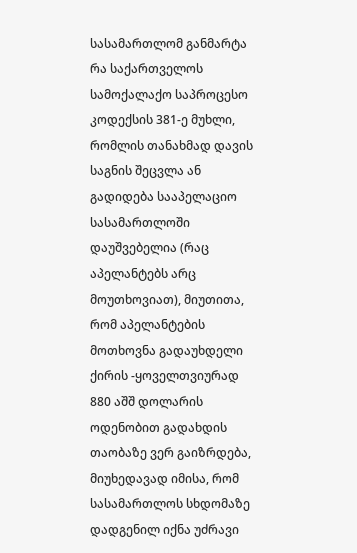სასამართლომ განმარტა რა საქართველოს სამოქალაქო საპროცესო კოდექსის 381-ე მუხლი, რომლის თანახმად დავის საგნის შეცვლა ან გადიდება სააპელაციო სასამართლოში დაუშვებელია (რაც აპელანტებს არც მოუთხოვიათ), მიუთითა, რომ აპელანტების მოთხოვნა გადაუხდელი ქირის -ყოველთვიურად 880 აშშ დოლარის ოდენობით გადახდის თაობაზე ვერ გაიზრდება, მიუხედავად იმისა, რომ სასამართლოს სხდომაზე დადგენილ იქნა უძრავი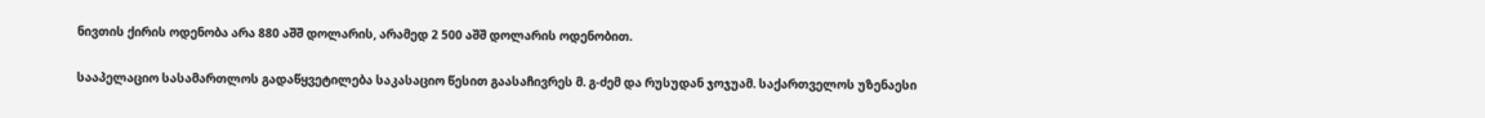ნივთის ქირის ოდენობა არა 880 აშშ დოლარის, არამედ 2 500 აშშ დოლარის ოდენობით.

სააპელაციო სასამართლოს გადაწყვეტილება საკასაციო წესით გაასაჩივრეს მ. გ-ძემ და რუსუდან ჯოჯუამ. საქართველოს უზენაესი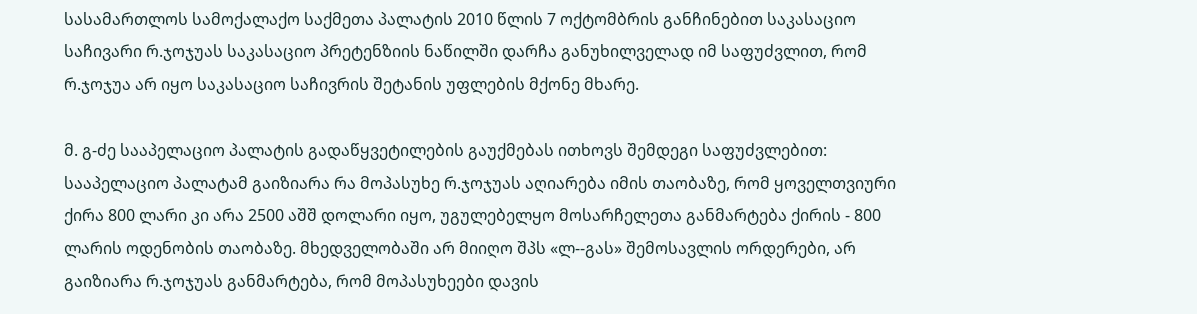სასამართლოს სამოქალაქო საქმეთა პალატის 2010 წლის 7 ოქტომბრის განჩინებით საკასაციო საჩივარი რ.ჯოჯუას საკასაციო პრეტენზიის ნაწილში დარჩა განუხილველად იმ საფუძვლით, რომ რ.ჯოჯუა არ იყო საკასაციო საჩივრის შეტანის უფლების მქონე მხარე.

მ. გ-ძე სააპელაციო პალატის გადაწყვეტილების გაუქმებას ითხოვს შემდეგი საფუძვლებით: სააპელაციო პალატამ გაიზიარა რა მოპასუხე რ.ჯოჯუას აღიარება იმის თაობაზე, რომ ყოველთვიური ქირა 800 ლარი კი არა 2500 აშშ დოლარი იყო, უგულებელყო მოსარჩელეთა განმარტება ქირის - 800 ლარის ოდენობის თაობაზე. მხედველობაში არ მიიღო შპს «ლ--გას» შემოსავლის ორდერები, არ გაიზიარა რ.ჯოჯუას განმარტება, რომ მოპასუხეები დავის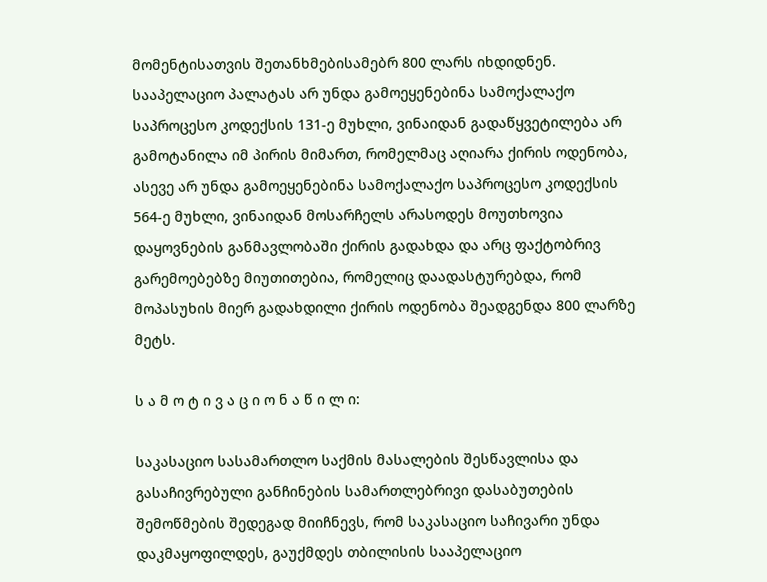მომენტისათვის შეთანხმებისამებრ 800 ლარს იხდიდნენ. სააპელაციო პალატას არ უნდა გამოეყენებინა სამოქალაქო საპროცესო კოდექსის 131-ე მუხლი, ვინაიდან გადაწყვეტილება არ გამოტანილა იმ პირის მიმართ, რომელმაც აღიარა ქირის ოდენობა, ასევე არ უნდა გამოეყენებინა სამოქალაქო საპროცესო კოდექსის 564-ე მუხლი, ვინაიდან მოსარჩელს არასოდეს მოუთხოვია დაყოვნების განმავლობაში ქირის გადახდა და არც ფაქტობრივ გარემოებებზე მიუთითებია, რომელიც დაადასტურებდა, რომ მოპასუხის მიერ გადახდილი ქირის ოდენობა შეადგენდა 800 ლარზე მეტს.

ს ა მ ო ტ ი ვ ა ც ი ო ნ ა წ ი ლ ი:

საკასაციო სასამართლო საქმის მასალების შესწავლისა და გასაჩივრებული განჩინების სამართლებრივი დასაბუთების შემოწმების შედეგად მიიჩნევს, რომ საკასაციო საჩივარი უნდა დაკმაყოფილდეს, გაუქმდეს თბილისის სააპელაციო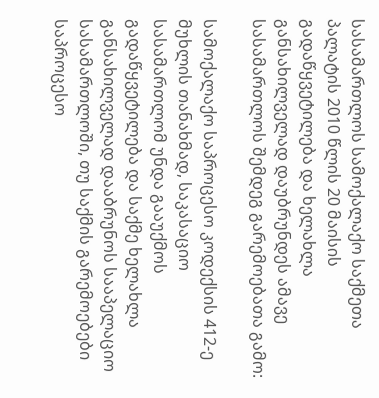სასამართლოს სამოქალაქო საქმეთა პალატის 2010 წლის 20 მაისის გადაწყვეტილება და ხელახლა განსახილველად დაუბრუნდეს ამავე სასამართლოს შემდეგ გარემოებათა გამო:

სამოქალაქო საპროცესო კოდექსის 412-ე მუხლის თანახმად, საკასაციო სასამართლომ უნდა გააუქმოს გადაწყვეტილება და საქმე ხელახლა განსახილველად დააბრუნოს სააპელაციო სასამართლოში, თუ საქმის გარემოებები საპროცესო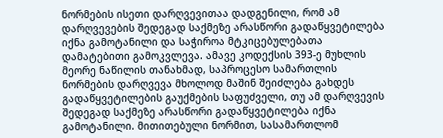ნორმების ისეთი დარღვევითაა დადგენილი, რომ ამ დარღვევების შედეგად საქმეზე არასწორი გადაწყვეტილება იქნა გამოტანილი და საჭიროა მტკიცებულებათა დამატებითი გამოკვლევა. ამავე კოდექსის 393-ე მუხლის მეორე ნაწილის თანახმად, საპროცესო სამართლის ნორმების დარღვევა მხოლოდ მაშინ შეიძლება გახდეს გადაწყვეტილების გაუქმების საფუძველი, თუ ამ დარღვევის შედეგად საქმეზე არასწორი გადაწყვეტილება იქნა გამოტანილი. მითითებული ნორმით, სასამართლომ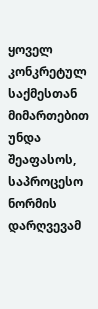ყოველ კონკრეტულ საქმესთან მიმართებით უნდა შეაფასოს, საპროცესო ნორმის დარღვევამ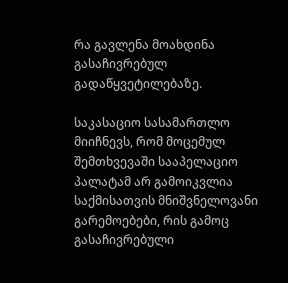რა გავლენა მოახდინა გასაჩივრებულ გადაწყვეტილებაზე.

საკასაციო სასამართლო მიიჩნევს, რომ მოცემულ შემთხვევაში სააპელაციო პალატამ არ გამოიკვლია საქმისათვის მნიშვნელოვანი გარემოებები, რის გამოც გასაჩივრებული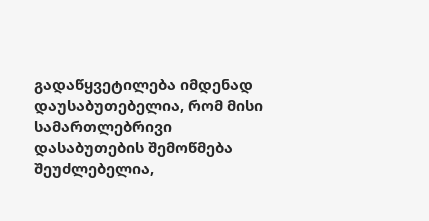გადაწყვეტილება იმდენად დაუსაბუთებელია, რომ მისი სამართლებრივი დასაბუთების შემოწმება შეუძლებელია,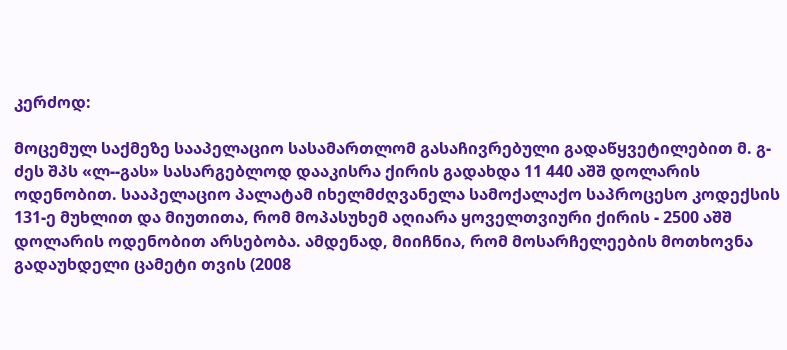კერძოდ:

მოცემულ საქმეზე სააპელაციო სასამართლომ გასაჩივრებული გადაწყვეტილებით მ. გ-ძეს შპს «ლ--გას» სასარგებლოდ დააკისრა ქირის გადახდა 11 440 აშშ დოლარის ოდენობით. სააპელაციო პალატამ იხელმძღვანელა სამოქალაქო საპროცესო კოდექსის 131-ე მუხლით და მიუთითა, რომ მოპასუხემ აღიარა ყოველთვიური ქირის - 2500 აშშ დოლარის ოდენობით არსებობა. ამდენად, მიიჩნია, რომ მოსარჩელეების მოთხოვნა გადაუხდელი ცამეტი თვის (2008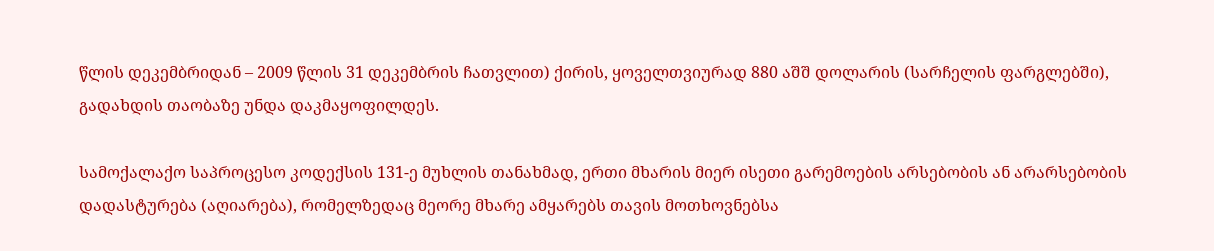წლის დეკემბრიდან – 2009 წლის 31 დეკემბრის ჩათვლით) ქირის, ყოველთვიურად 880 აშშ დოლარის (სარჩელის ფარგლებში), გადახდის თაობაზე უნდა დაკმაყოფილდეს.

სამოქალაქო საპროცესო კოდექსის 131-ე მუხლის თანახმად, ერთი მხარის მიერ ისეთი გარემოების არსებობის ან არარსებობის დადასტურება (აღიარება), რომელზედაც მეორე მხარე ამყარებს თავის მოთხოვნებსა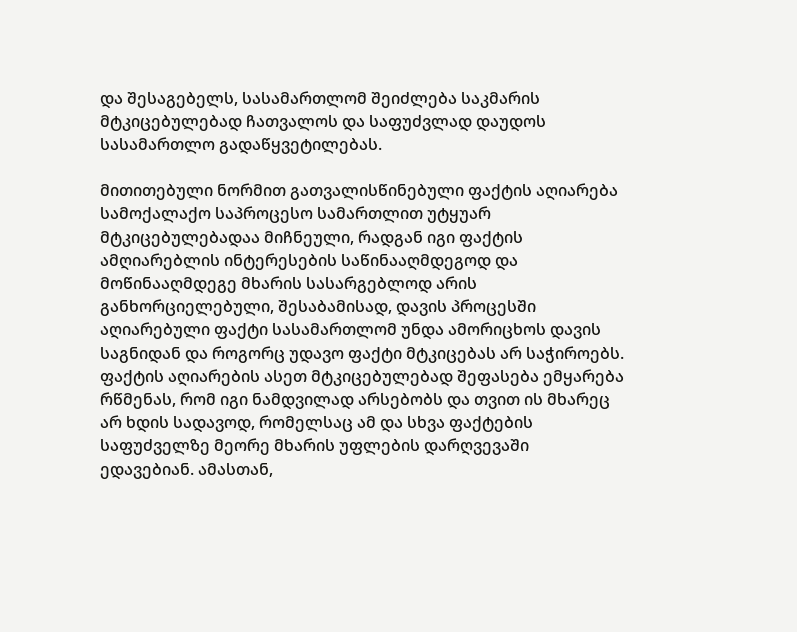და შესაგებელს, სასამართლომ შეიძლება საკმარის მტკიცებულებად ჩათვალოს და საფუძვლად დაუდოს სასამართლო გადაწყვეტილებას.

მითითებული ნორმით გათვალისწინებული ფაქტის აღიარება სამოქალაქო საპროცესო სამართლით უტყუარ მტკიცებულებადაა მიჩნეული, რადგან იგი ფაქტის ამღიარებლის ინტერესების საწინააღმდეგოდ და მოწინააღმდეგე მხარის სასარგებლოდ არის განხორციელებული, შესაბამისად, დავის პროცესში აღიარებული ფაქტი სასამართლომ უნდა ამორიცხოს დავის საგნიდან და როგორც უდავო ფაქტი მტკიცებას არ საჭიროებს. ფაქტის აღიარების ასეთ მტკიცებულებად შეფასება ემყარება რწმენას, რომ იგი ნამდვილად არსებობს და თვით ის მხარეც არ ხდის სადავოდ, რომელსაც ამ და სხვა ფაქტების საფუძველზე მეორე მხარის უფლების დარღვევაში ედავებიან. ამასთან,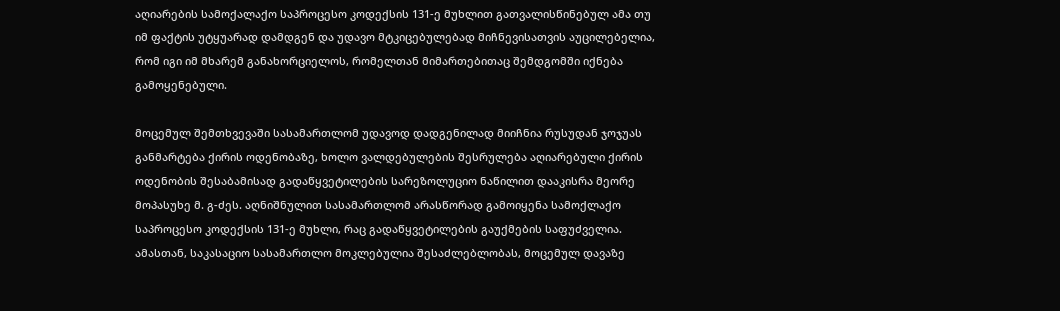აღიარების სამოქალაქო საპროცესო კოდექსის 131-ე მუხლით გათვალისწინებულ ამა თუ იმ ფაქტის უტყუარად დამდგენ და უდავო მტკიცებულებად მიჩნევისათვის აუცილებელია, რომ იგი იმ მხარემ განახორციელოს, რომელთან მიმართებითაც შემდგომში იქნება გამოყენებული.

მოცემულ შემთხვევაში სასამართლომ უდავოდ დადგენილად მიიჩნია რუსუდან ჯოჯუას განმარტება ქირის ოდენობაზე, ხოლო ვალდებულების შესრულება აღიარებული ქირის ოდენობის შესაბამისად გადაწყვეტილების სარეზოლუციო ნაწილით დააკისრა მეორე მოპასუხე მ. გ-ძეს. აღნიშნულით სასამართლომ არასწორად გამოიყენა სამოქლაქო საპროცესო კოდექსის 131-ე მუხლი, რაც გადაწყვეტილების გაუქმების საფუძველია. ამასთან, საკასაციო სასამართლო მოკლებულია შესაძლებლობას, მოცემულ დავაზე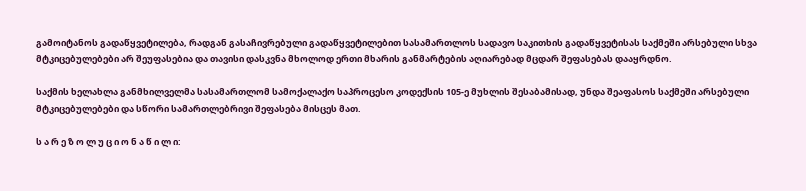გამოიტანოს გადაწყვეტილება, რადგან გასაჩივრებული გადაწყვეტილებით სასამართლოს სადავო საკითხის გადაწყვეტისას საქმეში არსებული სხვა მტკიცებულებები არ შეუფასებია და თავისი დასკვნა მხოლოდ ერთი მხარის განმარტების აღიარებად მცდარ შეფასებას დააყრდნო.

საქმის ხელახლა განმხილველმა სასამართლომ სამოქალაქო საპროცესო კოდექსის 105-ე მუხლის შესაბამისად, უნდა შეაფასოს საქმეში არსებული მტკიცებულებები და სწორი სამართლებრივი შეფასება მისცეს მათ.

ს ა რ ე ზ ო ლ უ ც ი ო ნ ა წ ი ლ ი: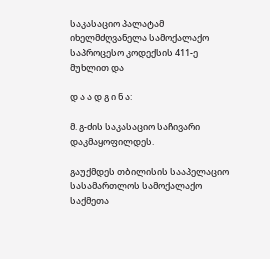საკასაციო პალატამ იხელმძღვანელა სამოქალაქო საპროცესო კოდექსის 411-ე მუხლით და

დ ა ა დ გ ი ნ ა:

მ. გ-ძის საკასაციო საჩივარი დაკმაყოფილდეს.

გაუქმდეს თბილისის სააპელაციო სასამართლოს სამოქალაქო საქმეთა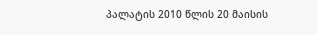პალატის 2010 წლის 20 მაისის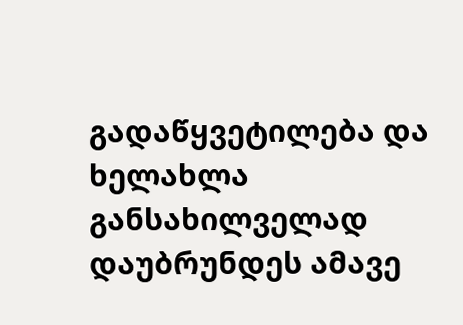გადაწყვეტილება და ხელახლა განსახილველად დაუბრუნდეს ამავე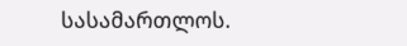სასამართლოს.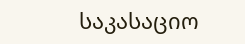საკასაციო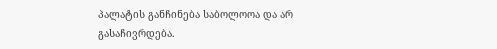პალატის განჩინება საბოლოოა და არ გასაჩივრდება.